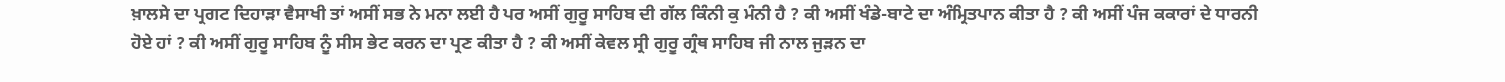ਖ਼ਾਲਸੇ ਦਾ ਪ੍ਰਗਟ ਦਿਹਾੜਾ ਵੈਸਾਖੀ ਤਾਂ ਅਸੀਂ ਸਭ ਨੇ ਮਨਾ ਲਈ ਹੈ ਪਰ ਅਸੀਂ ਗੁਰੂ ਸਾਹਿਬ ਦੀ ਗੱਲ ਕਿੰਨੀ ਕੁ ਮੰਨੀ ਹੈ ? ਕੀ ਅਸੀਂ ਖੰਡੇ-ਬਾਟੇ ਦਾ ਅੰਮ੍ਰਿਤਪਾਨ ਕੀਤਾ ਹੈ ? ਕੀ ਅਸੀਂ ਪੰਜ ਕਕਾਰਾਂ ਦੇ ਧਾਰਨੀ ਹੋਏ ਹਾਂ ? ਕੀ ਅਸੀਂ ਗੁਰੂ ਸਾਹਿਬ ਨੂੰ ਸੀਸ ਭੇਟ ਕਰਨ ਦਾ ਪ੍ਰਣ ਕੀਤਾ ਹੈ ? ਕੀ ਅਸੀਂ ਕੇਵਲ ਸ੍ਰੀ ਗੁਰੂ ਗ੍ਰੰਥ ਸਾਹਿਬ ਜੀ ਨਾਲ ਜੁੜਨ ਦਾ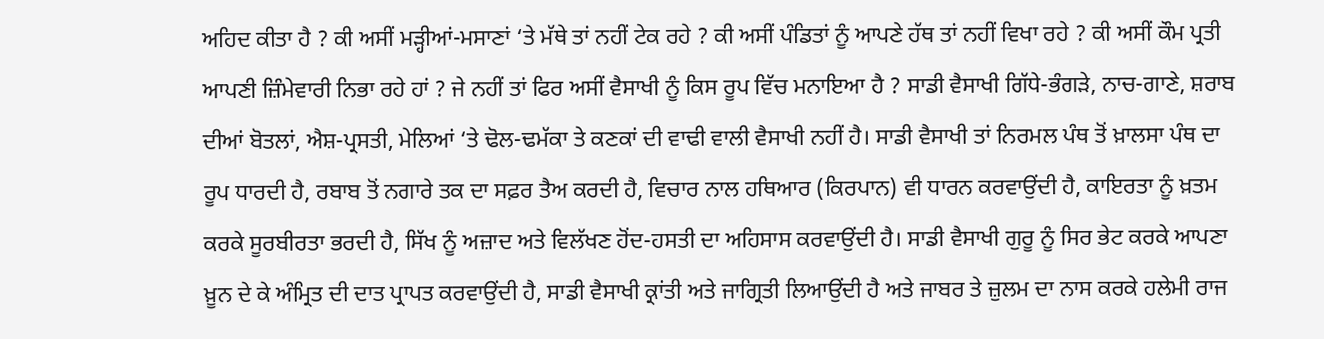ਅਹਿਦ ਕੀਤਾ ਹੈ ? ਕੀ ਅਸੀਂ ਮੜ੍ਹੀਆਂ-ਮਸਾਣਾਂ ‘ਤੇ ਮੱਥੇ ਤਾਂ ਨਹੀਂ ਟੇਕ ਰਹੇ ? ਕੀ ਅਸੀਂ ਪੰਡਿਤਾਂ ਨੂੰ ਆਪਣੇ ਹੱਥ ਤਾਂ ਨਹੀਂ ਵਿਖਾ ਰਹੇ ? ਕੀ ਅਸੀਂ ਕੌਮ ਪ੍ਰਤੀ ਆਪਣੀ ਜ਼ਿੰਮੇਵਾਰੀ ਨਿਭਾ ਰਹੇ ਹਾਂ ? ਜੇ ਨਹੀਂ ਤਾਂ ਫਿਰ ਅਸੀਂ ਵੈਸਾਖੀ ਨੂੰ ਕਿਸ ਰੂਪ ਵਿੱਚ ਮਨਾਇਆ ਹੈ ? ਸਾਡੀ ਵੈਸਾਖੀ ਗਿੱਧੇ-ਭੰਗੜੇ, ਨਾਚ-ਗਾਣੇ, ਸ਼ਰਾਬ ਦੀਆਂ ਬੋਤਲਾਂ, ਐਸ਼-ਪ੍ਰਸਤੀ, ਮੇਲਿਆਂ ‘ਤੇ ਢੋਲ-ਢਮੱਕਾ ਤੇ ਕਣਕਾਂ ਦੀ ਵਾਢੀ ਵਾਲੀ ਵੈਸਾਖੀ ਨਹੀਂ ਹੈ। ਸਾਡੀ ਵੈਸਾਖੀ ਤਾਂ ਨਿਰਮਲ ਪੰਥ ਤੋਂ ਖ਼ਾਲਸਾ ਪੰਥ ਦਾ ਰੂਪ ਧਾਰਦੀ ਹੈ, ਰਬਾਬ ਤੋਂ ਨਗਾਰੇ ਤਕ ਦਾ ਸਫ਼ਰ ਤੈਅ ਕਰਦੀ ਹੈ, ਵਿਚਾਰ ਨਾਲ ਹਥਿਆਰ (ਕਿਰਪਾਨ) ਵੀ ਧਾਰਨ ਕਰਵਾਉਂਦੀ ਹੈ, ਕਾਇਰਤਾ ਨੂੰ ਖ਼ਤਮ ਕਰਕੇ ਸੂਰਬੀਰਤਾ ਭਰਦੀ ਹੈ, ਸਿੱਖ ਨੂੰ ਅਜ਼ਾਦ ਅਤੇ ਵਿਲੱਖਣ ਹੋਂਦ-ਹਸਤੀ ਦਾ ਅਹਿਸਾਸ ਕਰਵਾਉਂਦੀ ਹੈ। ਸਾਡੀ ਵੈਸਾਖੀ ਗੁਰੂ ਨੂੰ ਸਿਰ ਭੇਟ ਕਰਕੇ ਆਪਣਾ ਖ਼ੂਨ ਦੇ ਕੇ ਅੰਮ੍ਰਿਤ ਦੀ ਦਾਤ ਪ੍ਰਾਪਤ ਕਰਵਾਉਂਦੀ ਹੈ, ਸਾਡੀ ਵੈਸਾਖੀ ਕ੍ਰਾਂਤੀ ਅਤੇ ਜਾਗ੍ਰਿਤੀ ਲਿਆਉਂਦੀ ਹੈ ਅਤੇ ਜਾਬਰ ਤੇ ਜ਼ੁਲਮ ਦਾ ਨਾਸ ਕਰਕੇ ਹਲੇਮੀ ਰਾਜ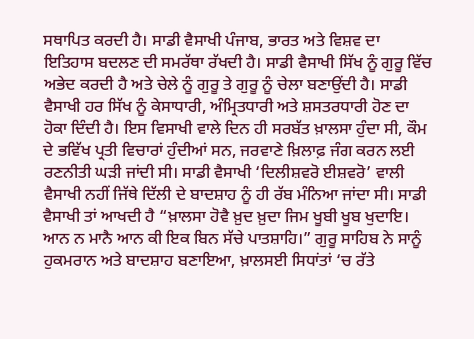ਸਥਾਪਿਤ ਕਰਦੀ ਹੈ। ਸਾਡੀ ਵੈਸਾਖੀ ਪੰਜਾਬ, ਭਾਰਤ ਅਤੇ ਵਿਸ਼ਵ ਦਾ ਇਤਿਹਾਸ ਬਦਲਣ ਦੀ ਸਮਰੱਥਾ ਰੱਖਦੀ ਹੈ। ਸਾਡੀ ਵੈਸਾਖੀ ਸਿੱਖ ਨੂੰ ਗੁਰੂ ਵਿੱਚ ਅਭੇਦ ਕਰਦੀ ਹੈ ਅਤੇ ਚੇਲੇ ਨੂੰ ਗੁਰੂ ਤੇ ਗੁਰੂ ਨੂੰ ਚੇਲਾ ਬਣਾਉਂਦੀ ਹੈ। ਸਾਡੀ ਵੈਸਾਖੀ ਹਰ ਸਿੱਖ ਨੂੰ ਕੇਸਾਧਾਰੀ, ਅੰਮ੍ਰਿਤਧਾਰੀ ਅਤੇ ਸ਼ਸਤਰਧਾਰੀ ਹੋਣ ਦਾ ਹੋਕਾ ਦਿੰਦੀ ਹੈ। ਇਸ ਵਿਸਾਖੀ ਵਾਲੇ ਦਿਨ ਹੀ ਸਰਬੱਤ ਖ਼ਾਲਸਾ ਹੁੰਦਾ ਸੀ, ਕੌਮ ਦੇ ਭਵਿੱਖ ਪ੍ਰਤੀ ਵਿਚਾਰਾਂ ਹੁੰਦੀਆਂ ਸਨ, ਜਰਵਾਣੇ ਖ਼ਿਲਾਫ਼ ਜੰਗ ਕਰਨ ਲਈ ਰਣਨੀਤੀ ਘੜੀ ਜਾਂਦੀ ਸੀ। ਸਾਡੀ ਵੈਸਾਖੀ ‘ਦਿਲੀਸ਼ਵਰੋ ਈਸ਼ਵਰੋ’ ਵਾਲੀ ਵੈਸਾਖੀ ਨਹੀਂ ਜਿੱਥੇ ਦਿੱਲੀ ਦੇ ਬਾਦਸ਼ਾਹ ਨੂੰ ਹੀ ਰੱਬ ਮੰਨਿਆ ਜਾਂਦਾ ਸੀ। ਸਾਡੀ ਵੈਸਾਖੀ ਤਾਂ ਆਖਦੀ ਹੈ “ਖ਼ਾਲਸਾ ਹੋਵੈ ਖ਼ੁਦ ਖ਼ੁਦਾ ਜਿਮ ਖੂਬੀ ਖੂਬ ਖੁਦਾਇ। ਆਨ ਨ ਮਾਨੈ ਆਨ ਕੀ ਇਕ ਬਿਨ ਸੱਚੇ ਪਾਤਸ਼ਾਹਿ।” ਗੁਰੂ ਸਾਹਿਬ ਨੇ ਸਾਨੂੰ ਹੁਕਮਰਾਨ ਅਤੇ ਬਾਦਸ਼ਾਹ ਬਣਾਇਆ, ਖ਼ਾਲਸਈ ਸਿਧਾਂਤਾਂ ‘ਚ ਰੱਤੇ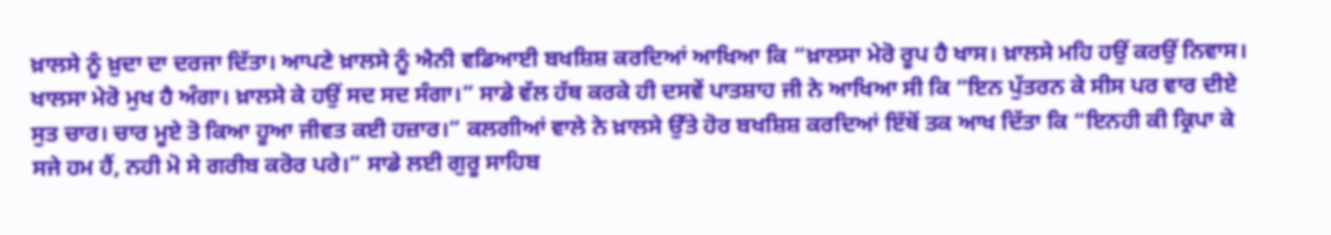ਖ਼ਾਲਸੇ ਨੂੰ ਖ਼ੁਦਾ ਦਾ ਦਰਜਾ ਦਿੱਤਾ। ਆਪਣੇ ਖ਼ਾਲਸੇ ਨੂੰ ਐਨੀ ਵਡਿਆਈ ਬਖਸ਼ਿਸ਼ ਕਰਦਿਆਂ ਆਖਿਆ ਕਿ “ਖ਼ਾਲਸਾ ਮੇਰੋ ਰੂਪ ਹੈ ਖਾਸ। ਖ਼ਾਲਸੇ ਮਹਿ ਹਉਂ ਕਰਉਂ ਨਿਵਾਸ। ਖਾਲਸਾ ਮੇਰੋ ਮੁਖ ਹੈ ਅੰਗਾ। ਖ਼ਾਲਸੇ ਕੇ ਹਉਂ ਸਦ ਸਦ ਸੰਗਾ।” ਸਾਡੇ ਵੱਲ ਹੱਥ ਕਰਕੇ ਹੀ ਦਸਵੇਂ ਪਾਤਸ਼ਾਹ ਜੀ ਨੇ ਆਖਿਆ ਸੀ ਕਿ “ਇਨ ਪੁੱਤਰਨ ਕੇ ਸੀਸ ਪਰ ਵਾਰ ਦੀਏ ਸੁਤ ਚਾਰ। ਚਾਰ ਮੂਏ ਤੋ ਕਿਆ ਹੂਆ ਜੀਵਤ ਕਈ ਹਜ਼ਾਰ।” ਕਲਗੀਆਂ ਵਾਲੇ ਨੇ ਖ਼ਾਲਸੇ ਉੱਤੇ ਹੋਰ ਬਖਸ਼ਿਸ਼ ਕਰਦਿਆਂ ਇੱਥੋਂ ਤਕ ਆਖ ਦਿੱਤਾ ਕਿ “ਇਨਹੀ ਕੀ ਕ੍ਰਿਪਾ ਕੇ ਸਜੇ ਹਮ ਹੈਂ, ਨਹੀ ਮੋ ਸੇ ਗਰੀਬ ਕਰੋਰ ਪਰੇ।” ਸਾਡੇ ਲਈ ਗੁਰੂ ਸਾਹਿਬ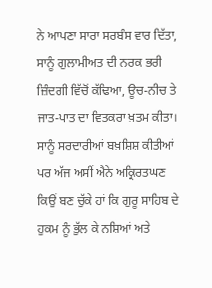ਨੇ ਆਪਣਾ ਸਾਰਾ ਸਰਬੰਸ ਵਾਰ ਦਿੱਤਾ, ਸਾਨੂੰ ਗੁਲਾਮੀਅਤ ਦੀ ਨਰਕ ਭਰੀ ਜ਼ਿੰਦਗੀ ਵਿੱਚੋਂ ਕੱਢਿਆ, ਊਚ-ਨੀਚ ਤੇ ਜਾਤ-ਪਾਤ ਦਾ ਵਿਤਕਰਾ ਖ਼ਤਮ ਕੀਤਾ। ਸਾਨੂੰ ਸਰਦਾਰੀਆਂ ਬਖ਼ਸ਼ਿਸ਼ ਕੀਤੀਆਂ ਪਰ ਅੱਜ ਅਸੀਂ ਐਨੇ ਅਕ੍ਰਿਰਤਘਣ ਕਿਉਂ ਬਣ ਚੁੱਕੇ ਹਾਂ ਕਿ ਗੁਰੂ ਸਾਹਿਬ ਦੇ ਹੁਕਮ ਨੂੰ ਭੁੱਲ ਕੇ ਨਸ਼ਿਆਂ ਅਤੇ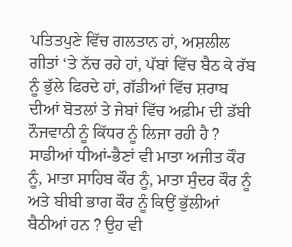ਪਤਿਤਪੁਣੇ ਵਿੱਚ ਗਲਤਾਨ ਹਾਂ, ਅਸ਼ਲੀਲ ਗੀਤਾਂ ‘ਤੇ ਨੱਚ ਰਹੇ ਹਾਂ, ਪੱਬਾਂ ਵਿੱਚ ਬੈਠ ਕੇ ਰੱਬ ਨੂੰ ਭੁੱਲੇ ਫਿਰਦੇ ਹਾਂ, ਗੱਡੀਆਂ ਵਿੱਚ ਸ਼ਰਾਬ ਦੀਆਂ ਬੋਤਲਾਂ ਤੇ ਜੇਬਾਂ ਵਿੱਚ ਅਫ਼ੀਮ ਦੀ ਡੱਬੀ ਨੌਜਵਾਨੀ ਨੂੰ ਕਿੱਧਰ ਨੂੰ ਲਿਜਾ ਰਹੀ ਹੈ ? ਸਾਡੀਆਂ ਧੀਆਂ-ਭੈਣਾਂ ਵੀ ਮਾਤਾ ਅਜੀਤ ਕੌਰ ਨੂੰ, ਮਾਤਾ ਸਾਹਿਬ ਕੌਰ ਨੂੰ, ਮਾਤਾ ਸੁੰਦਰ ਕੌਰ ਨੂੰ ਅਤੇ ਬੀਬੀ ਭਾਗ ਕੌਰ ਨੂੰ ਕਿਉਂ ਭੁੱਲੀਆਂ ਬੈਠੀਆਂ ਹਨ ? ਉਹ ਵੀ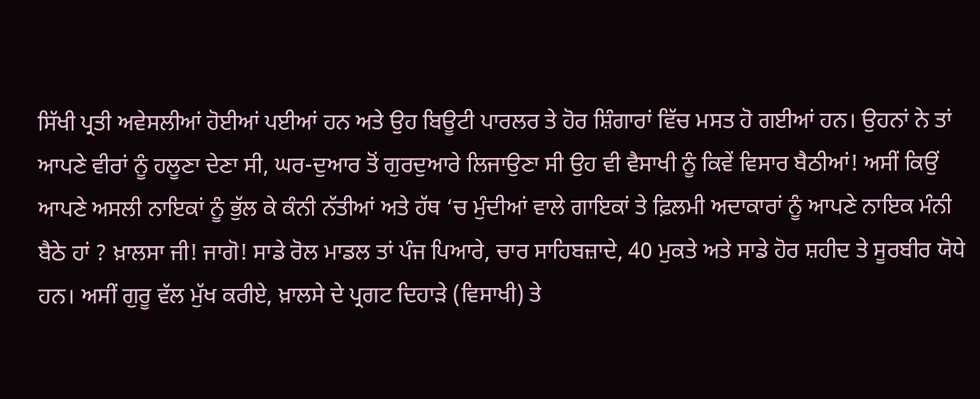ਸਿੱਖੀ ਪ੍ਰਤੀ ਅਵੇਸਲੀਆਂ ਹੋਈਆਂ ਪਈਆਂ ਹਨ ਅਤੇ ਉਹ ਬਿਊਟੀ ਪਾਰਲਰ ਤੇ ਹੋਰ ਸ਼ਿੰਗਾਰਾਂ ਵਿੱਚ ਮਸਤ ਹੋ ਗਈਆਂ ਹਨ। ਉਹਨਾਂ ਨੇ ਤਾਂ ਆਪਣੇ ਵੀਰਾਂ ਨੂੰ ਹਲੂਣਾ ਦੇਣਾ ਸੀ, ਘਰ-ਦੁਆਰ ਤੋਂ ਗੁਰਦੁਆਰੇ ਲਿਜਾਉਣਾ ਸੀ ਉਹ ਵੀ ਵੈਸਾਖੀ ਨੂੰ ਕਿਵੇਂ ਵਿਸਾਰ ਬੈਠੀਆਂ! ਅਸੀਂ ਕਿਉਂ ਆਪਣੇ ਅਸਲੀ ਨਾਇਕਾਂ ਨੂੰ ਭੁੱਲ ਕੇ ਕੰਨੀ ਨੱਤੀਆਂ ਅਤੇ ਹੱਥ ‘ਚ ਮੁੰਦੀਆਂ ਵਾਲੇ ਗਾਇਕਾਂ ਤੇ ਫ਼ਿਲਮੀ ਅਦਾਕਾਰਾਂ ਨੂੰ ਆਪਣੇ ਨਾਇਕ ਮੰਨੀ ਬੈਠੇ ਹਾਂ ? ਖ਼ਾਲਸਾ ਜੀ! ਜਾਗੋ! ਸਾਡੇ ਰੋਲ ਮਾਡਲ ਤਾਂ ਪੰਜ ਪਿਆਰੇ, ਚਾਰ ਸਾਹਿਬਜ਼ਾਦੇ, 40 ਮੁਕਤੇ ਅਤੇ ਸਾਡੇ ਹੋਰ ਸ਼ਹੀਦ ਤੇ ਸੂਰਬੀਰ ਯੋਧੇ ਹਨ। ਅਸੀਂ ਗੁਰੂ ਵੱਲ ਮੁੱਖ ਕਰੀਏ, ਖ਼ਾਲਸੇ ਦੇ ਪ੍ਰਗਟ ਦਿਹਾੜੇ (ਵਿਸਾਖੀ) ਤੇ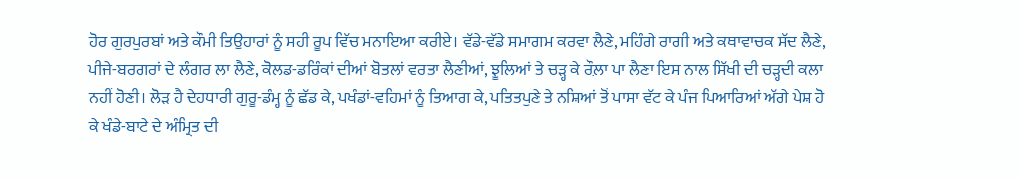ਹੋਰ ਗੁਰਪੁਰਬਾਂ ਅਤੇ ਕੌਮੀ ਤਿਉਹਾਰਾਂ ਨੂੰ ਸਹੀ ਰੂਪ ਵਿੱਚ ਮਨਾਇਆ ਕਰੀਏ। ਵੱਡੇ-ਵੱਡੇ ਸਮਾਗਮ ਕਰਵਾ ਲੈਣੇ, ਮਹਿੰਗੇ ਰਾਗੀ ਅਤੇ ਕਥਾਵਾਚਕ ਸੱਦ ਲੈਣੇ, ਪੀਜੇ-ਬਰਗਰਾਂ ਦੇ ਲੰਗਰ ਲਾ ਲੈਣੇ, ਕੋਲਡ-ਡਰਿੰਕਾਂ ਦੀਆਂ ਬੋਤਲਾਂ ਵਰਤਾ ਲੈਣੀਆਂ, ਝੂਲਿਆਂ ਤੇ ਚੜ੍ਹ ਕੇ ਰੌਲ਼ਾ ਪਾ ਲੈਣਾ ਇਸ ਨਾਲ ਸਿੱਖੀ ਦੀ ਚੜ੍ਹਦੀ ਕਲਾ ਨਹੀਂ ਹੋਣੀ। ਲੋੜ ਹੈ ਦੇਹਧਾਰੀ ਗੁਰੂ-ਡੰਮ੍ਹ ਨੂੰ ਛੱਡ ਕੇ, ਪਖੰਡਾਂ-ਵਹਿਮਾਂ ਨੂੰ ਤਿਆਗ ਕੇ, ਪਤਿਤਪੁਣੇ ਤੇ ਨਸ਼ਿਆਂ ਤੋਂ ਪਾਸਾ ਵੱਟ ਕੇ ਪੰਜ ਪਿਆਰਿਆਂ ਅੱਗੇ ਪੇਸ਼ ਹੋ ਕੇ ਖੰਡੇ-ਬਾਟੇ ਦੇ ਅੰਮ੍ਰਿਤ ਦੀ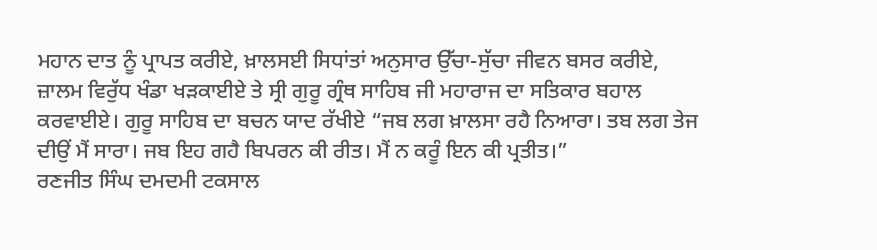ਮਹਾਨ ਦਾਤ ਨੂੰ ਪ੍ਰਾਪਤ ਕਰੀਏ, ਖ਼ਾਲਸਈ ਸਿਧਾਂਤਾਂ ਅਨੁਸਾਰ ਉੱਚਾ-ਸੁੱਚਾ ਜੀਵਨ ਬਸਰ ਕਰੀਏ, ਜ਼ਾਲਮ ਵਿਰੁੱਧ ਖੰਡਾ ਖੜਕਾਈਏ ਤੇ ਸ੍ਰੀ ਗੁਰੂ ਗ੍ਰੰਥ ਸਾਹਿਬ ਜੀ ਮਹਾਰਾਜ ਦਾ ਸਤਿਕਾਰ ਬਹਾਲ ਕਰਵਾਈਏ। ਗੁਰੂ ਸਾਹਿਬ ਦਾ ਬਚਨ ਯਾਦ ਰੱਖੀਏ “ਜਬ ਲਗ ਖ਼ਾਲਸਾ ਰਹੈ ਨਿਆਰਾ। ਤਬ ਲਗ ਤੇਜ ਦੀਉਂ ਮੈਂ ਸਾਰਾ। ਜਬ ਇਹ ਗਹੈ ਬਿਪਰਨ ਕੀ ਰੀਤ। ਮੈਂ ਨ ਕਰੂੰ ਇਨ ਕੀ ਪ੍ਰਤੀਤ।”
ਰਣਜੀਤ ਸਿੰਘ ਦਮਦਮੀ ਟਕਸਾਲ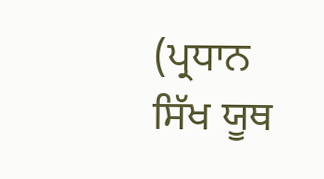(ਪ੍ਰਧਾਨ ਸਿੱਖ ਯੂਥ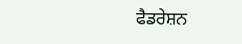ਫੈਡਰੇਸ਼ਨ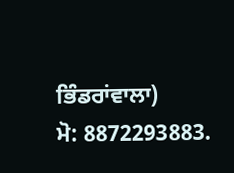ਭਿੰਡਰਾਂਵਾਲਾ)
ਮੋ: 8872293883.